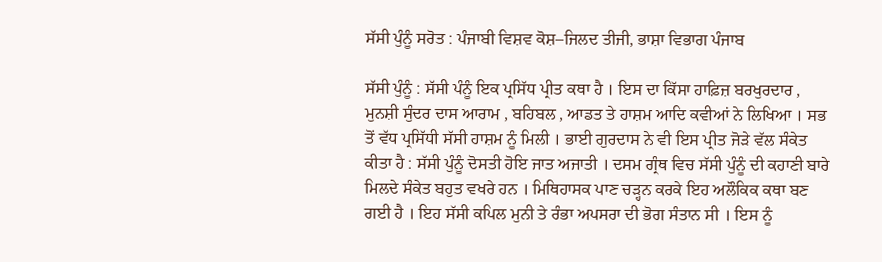ਸੱਸੀ ਪੁੰਨੂੰ ਸਰੋਤ : ਪੰਜਾਬੀ ਵਿਸ਼ਵ ਕੋਸ਼–ਜਿਲਦ ਤੀਜੀ, ਭਾਸ਼ਾ ਵਿਭਾਗ ਪੰਜਾਬ

ਸੱਸੀ ਪੁੰਨੂੰ : ਸੱਸੀ ਪੰਨੂੰ ਇਕ ਪ੍ਰਸਿੱਧ ਪ੍ਰੀਤ ਕਥਾ ਹੈ । ਇਸ ਦਾ ਕਿੱਸਾ ਹਾਫ਼ਿਜ਼ ਬਰਖੁਰਦਾਰ , ਮੁਨਸ਼ੀ ਸੁੰਦਰ ਦਾਸ ਆਰਾਮ , ਬਹਿਬਲ , ਆਡਤ ਤੇ ਹਾਸ਼ਮ ਆਦਿ ਕਵੀਆਂ ਨੇ ਲਿਖਿਆ । ਸਭ ਤੋਂ ਵੱਧ ਪ੍ਰਸਿੱਧੀ ਸੱਸੀ ਹਾਸ਼ਮ ਨੂੰ ਮਿਲੀ । ਭਾਈ ਗੁਰਦਾਸ ਨੇ ਵੀ ਇਸ ਪ੍ਰੀਤ ਜੋੜੇ ਵੱਲ ਸੰਕੇਤ ਕੀਤਾ ਹੈ : ਸੱਸੀ ਪੁੰਨੂੰ ਦੋਸਤੀ ਹੋਇ ਜਾਤ ਅਜਾਤੀ । ਦਸਮ ਗ੍ਰੰਥ ਵਿਚ ਸੱਸੀ ਪੁੰਨੂੰ ਦੀ ਕਹਾਣੀ ਬਾਰੇ ਮਿਲਦੇ ਸੰਕੇਤ ਬਹੁਤ ਵਖਰੇ ਹਨ । ਮਿਥਿਹਾਸਕ ਪਾਣ ਚੜ੍ਹਨ ਕਰਕੇ ਇਹ ਅਲੌਕਿਕ ਕਥਾ ਬਣ ਗਈ ਹੈ । ਇਹ ਸੱਸੀ ਕਪਿਲ ਮੁਨੀ ਤੇ ਰੰਭਾ ਅਪਸਰਾ ਦੀ ਭੋਗ ਸੰਤਾਨ ਸੀ । ਇਸ ਨੂੰ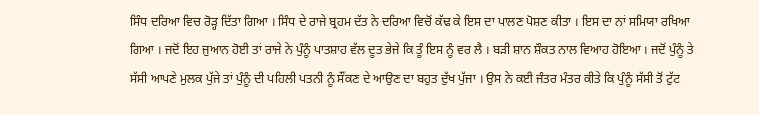ਸਿੰਧ ਦਰਿਆ ਵਿਚ ਰੋੜ੍ਹ ਦਿੱਤਾ ਗਿਆ । ਸਿੰਧ ਦੇ ਰਾਜੇ ਬ੍ਰਹਮ ਦੱਤ ਨੇ ਦਰਿਆ ਵਿਚੋਂ ਕੱਢ ਕੇ ਇਸ ਦਾ ਪਾਲਣ ਪੋਸ਼ਣ ਕੀਤਾ । ਇਸ ਦਾ ਨਾਂ ਸਮਿਯਾ ਰਖਿਆ ਗਿਆ । ਜਦੋਂ ਇਹ ਜੁਆਨ ਹੋਈ ਤਾਂ ਰਾਜੇ ਨੇ ਪੁੰਨੂੰ ਪਾਤਸ਼ਾਹ ਵੱਲ ਦੂਤ ਭੇਜੇ ਕਿ ਤੂੰ ਇਸ ਨੂੰ ਵਰ ਲੈ । ਬੜੀ ਸ਼ਾਨ ਸ਼ੌਕਤ ਨਾਲ ਵਿਆਹ ਹੋਇਆ । ਜਦੋਂ ਪੁੰਨੂੰ ਤੇ ਸੱਸੀ ਆਪਣੇ ਮੁਲਕ ਪੁੱਜੇ ਤਾਂ ਪੁੰਨੂੰ ਦੀ ਪਹਿਲੀ ਪਤਨੀ ਨੂੰ ਸੌਂਕਣ ਦੇ ਆਉਣ ਦਾ ਬਹੁਤ ਦੁੱਖ ਪੁੱਜਾ । ਉਸ ਨੇ ਕਈ ਜੰਤਰ ਮੰਤਰ ਕੀਤੇ ਕਿ ਪੁੰਨੂੰ ਸੱਸੀ ਤੋਂ ਟੁੱਟ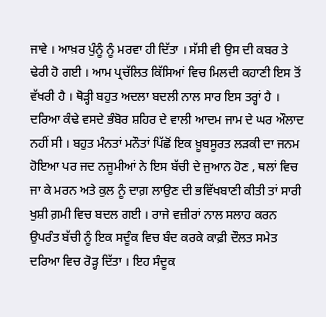ਜਾਵੇ । ਆਖ਼ਰ ਪੁੰਨੂੰ ਨੂੰ ਮਰਵਾ ਹੀ ਦਿੱਤਾ । ਸੱਸੀ ਵੀ ਉਸ ਦੀ ਕਬਰ ਤੇ ਢੇਰੀ ਹੋ ਗਈ । ਆਮ ਪ੍ਰਚੱਲਿਤ ਕਿੱਸਿਆਂ ਵਿਚ ਮਿਲਦੀ ਕਹਾਣੀ ਇਸ ਤੋਂ ਵੱਖਰੀ ਹੈ । ਥੋੜ੍ਹੀ ਬਹੁਤ ਅਦਲਾ ਬਦਲੀ ਨਾਲ ਸਾਰ ਇਸ ਤਰ੍ਹਾਂ ਹੈ । ਦਰਿਆ ਕੰਢੇ ਵਸਦੇ ਭੰਬੋਰ ਸ਼ਹਿਰ ਦੇ ਵਾਲੀ ਆਦਮ ਜਾਮ ਦੇ ਘਰ ਔਲਾਦ ਨਹੀਂ ਸੀ । ਬਹੁਤ ਮੰਨਤਾਂ ਮਨੌਤਾਂ ਪਿੱਛੋਂ ਇਕ ਖ਼ੂਬਸੂਰਤ ਲੜਕੀ ਦਾ ਜਨਮ ਹੋਇਆ ਪਰ ਜਦ ਨਜੂਮੀਆਂ ਨੇ ਇਸ ਬੱਚੀ ਦੇ ਜੁਆਨ ਹੋਣ , ਥਲਾਂ ਵਿਚ ਜਾ ਕੇ ਮਰਨ ਅਤੇ ਕੁਲ ਨੂੰ ਦਾਗ਼ ਲਾਉਣ ਦੀ ਭਵਿੱਖਬਾਣੀ ਕੀਤੀ ਤਾਂ ਸਾਰੀ ਖੁਸ਼ੀ ਗ਼ਮੀ ਵਿਚ ਬਦਲ ਗਈ । ਰਾਜੇ ਵਜ਼ੀਰਾਂ ਨਾਲ ਸਲਾਹ ਕਰਨ ਉਪਰੰਤ ਬੱਚੀ ਨੂੰ ਇਕ ਸਦੂੰਕ ਵਿਚ ਬੰਦ ਕਰਕੇ ਕਾਫ਼ੀ ਦੌਲਤ ਸਮੇਤ ਦਰਿਆ ਵਿਚ ਰੋੜ੍ਹ ਦਿੱਤਾ । ਇਹ ਸੰਦੂਕ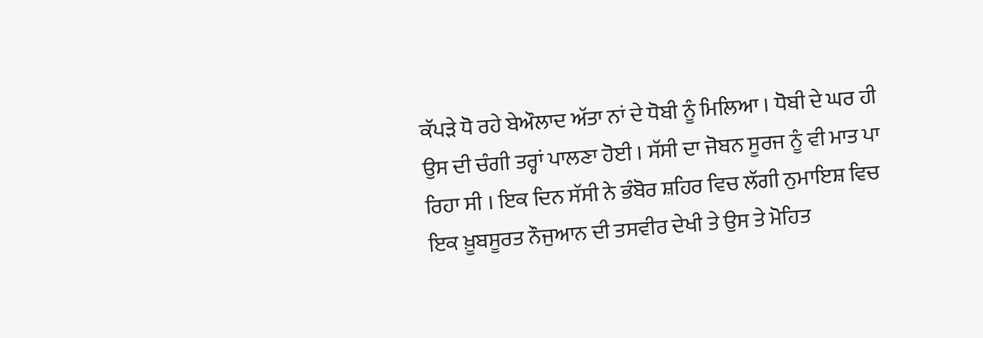ਕੱਪੜੇ ਧੋ ਰਹੇ ਬੇਔਲਾਦ ਅੱਤਾ ਨਾਂ ਦੇ ਧੋਬੀ ਨੂੰ ਮਿਲਿਆ । ਧੋਬੀ ਦੇ ਘਰ ਹੀ ਉਸ ਦੀ ਚੰਗੀ ਤਰ੍ਹਾਂ ਪਾਲਣਾ ਹੋਈ । ਸੱਸੀ ਦਾ ਜੋਬਨ ਸੂਰਜ ਨੂੰ ਵੀ ਮਾਤ ਪਾ ਰਿਹਾ ਸੀ । ਇਕ ਦਿਨ ਸੱਸੀ ਨੇ ਭੰਬੋਰ ਸ਼ਹਿਰ ਵਿਚ ਲੱਗੀ ਨੁਮਾਇਸ਼ ਵਿਚ ਇਕ ਖ਼ੂਬਸੂਰਤ ਨੌਜੁਆਨ ਦੀ ਤਸਵੀਰ ਦੇਖੀ ਤੇ ਉਸ ਤੇ ਮੋਹਿਤ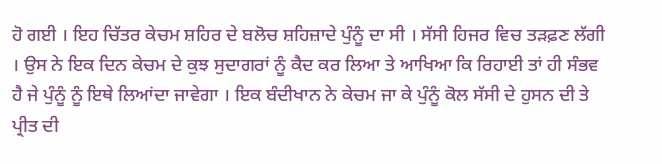ਹੋ ਗਈ । ਇਹ ਚਿੱਤਰ ਕੇਚਮ ਸ਼ਹਿਰ ਦੇ ਬਲੋਚ ਸ਼ਹਿਜ਼ਾਦੇ ਪੁੰਨੂੰ ਦਾ ਸੀ । ਸੱਸੀ ਹਿਜਰ ਵਿਚ ਤੜਫ਼ਣ ਲੱਗੀ । ਉਸ ਨੇ ਇਕ ਦਿਨ ਕੇਚਮ ਦੇ ਕੁਝ ਸੁਦਾਗਰਾਂ ਨੂੰ ਕੈਦ ਕਰ ਲਿਆ ਤੇ ਆਖਿਆ ਕਿ ਰਿਹਾਈ ਤਾਂ ਹੀ ਸੰਭਵ ਹੈ ਜੇ ਪੁੰਨੂੰ ਨੂੰ ਇਥੇ ਲਿਆਂਦਾ ਜਾਵੇਗਾ । ਇਕ ਬੰਦੀਖਾਨ ਨੇ ਕੇਚਮ ਜਾ ਕੇ ਪੁੰਨੂੰ ਕੋਲ ਸੱਸੀ ਦੇ ਹੁਸਨ ਦੀ ਤੇ ਪ੍ਰੀਤ ਦੀ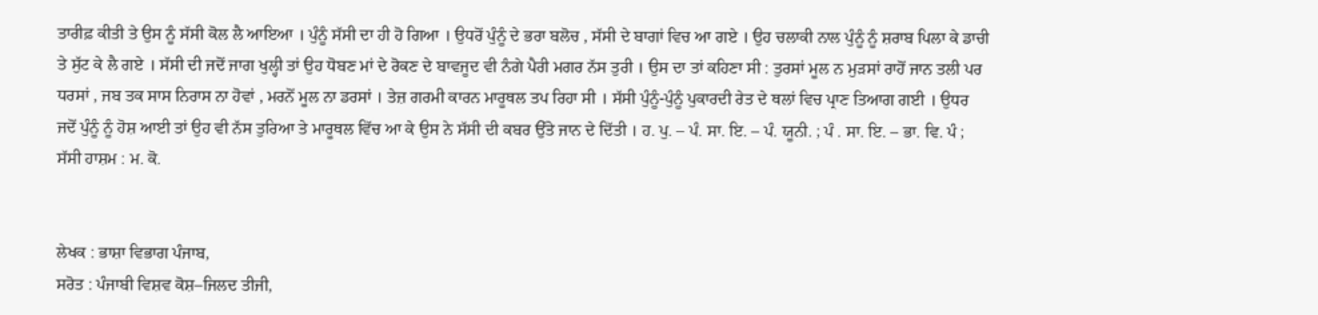ਤਾਰੀਫ਼ ਕੀਤੀ ਤੇ ਉਸ ਨੂੰ ਸੱਸੀ ਕੋਲ ਲੈ ਆਇਆ । ਪੁੰਨੂੰ ਸੱਸੀ ਦਾ ਹੀ ਹੋ ਗਿਆ । ਉਧਰੋਂ ਪੁੰਨੂੰ ਦੇ ਭਰਾ ਬਲੋਚ , ਸੱਸੀ ਦੇ ਬਾਗਾਂ ਵਿਚ ਆ ਗਏ । ਉਹ ਚਲਾਕੀ ਨਾਲ ਪੁੰਨੂੰ ਨੂੰ ਸ਼ਰਾਬ ਪਿਲਾ ਕੇ ਡਾਚੀ ਤੇ ਸੁੱਟ ਕੇ ਲੈ ਗਏ । ਸੱਸੀ ਦੀ ਜਦੋਂ ਜਾਗ ਖੁਲ੍ਹੀ ਤਾਂ ਉਹ ਧੋਬਣ ਮਾਂ ਦੇ ਰੋਕਣ ਦੇ ਬਾਵਜੂਦ ਵੀ ਨੰਗੇ ਪੈਰੀ ਮਗਰ ਨੱਸ ਤੁਰੀ । ਉਸ ਦਾ ਤਾਂ ਕਹਿਣਾ ਸੀ : ਤੁਰਸਾਂ ਮੂਲ ਨ ਮੁੜਸਾਂ ਰਾਹੋਂ ਜਾਨ ਤਲੀ ਪਰ ਧਰਸਾਂ , ਜਬ ਤਕ ਸਾਸ ਨਿਰਾਸ ਨਾ ਹੋਵਾਂ , ਮਰਨੋਂ ਮੂਲ ਨਾ ਡਰਸਾਂ । ਤੇਜ਼ ਗਰਮੀ ਕਾਰਨ ਮਾਰੂਥਲ ਤਪ ਰਿਹਾ ਸੀ । ਸੱਸੀ ਪੁੰਨੂੰ-ਪੁੰਨੂੰ ਪੁਕਾਰਦੀ ਰੇਤ ਦੇ ਥਲਾਂ ਵਿਚ ਪ੍ਰਾਣ ਤਿਆਗ ਗਈ । ਉਧਰ ਜਦੋਂ ਪੁੰਨੂੰ ਨੂੰ ਹੋਸ਼ ਆਈ ਤਾਂ ਉਹ ਵੀ ਨੱਸ ਤੁਰਿਆ ਤੇ ਮਾਰੂਥਲ ਵਿੱਚ ਆ ਕੇ ਉਸ ਨੇ ਸੱਸੀ ਦੀ ਕਬਰ ਉੱਤੇ ਜਾਨ ਦੇ ਦਿੱਤੀ । ਹ. ਪੁ. – ਪੰ. ਸਾ. ਇ. – ਪੰ. ਯੂਨੀ. ; ਪੰ . ਸਾ. ਇ. – ਭਾ. ਵਿ. ਪੰ ; ਸੱਸੀ ਹਾਸ਼ਮ : ਮ. ਕੋ.


ਲੇਖਕ : ਭਾਸ਼ਾ ਵਿਭਾਗ ਪੰਜਾਬ,
ਸਰੋਤ : ਪੰਜਾਬੀ ਵਿਸ਼ਵ ਕੋਸ਼–ਜਿਲਦ ਤੀਜੀ,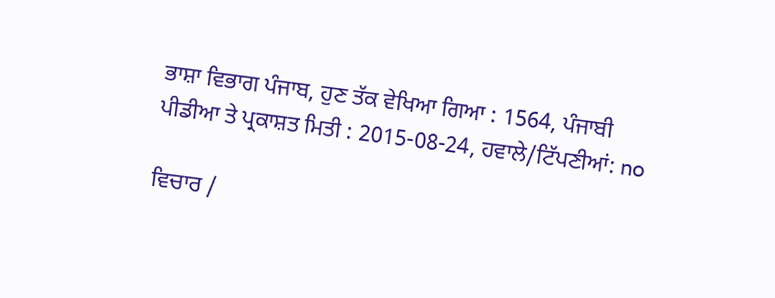ਭਾਸ਼ਾ ਵਿਭਾਗ ਪੰਜਾਬ, ਹੁਣ ਤੱਕ ਵੇਖਿਆ ਗਿਆ : 1564, ਪੰਜਾਬੀ ਪੀਡੀਆ ਤੇ ਪ੍ਰਕਾਸ਼ਤ ਮਿਤੀ : 2015-08-24, ਹਵਾਲੇ/ਟਿੱਪਣੀਆਂ: no

ਵਿਚਾਰ /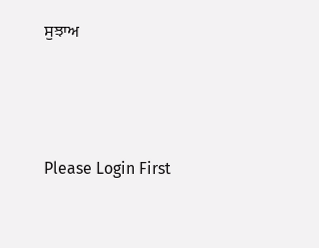ਸੁਝਾਅ



Please Login First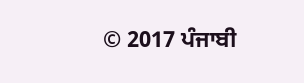© 2017 ਪੰਜਾਬੀ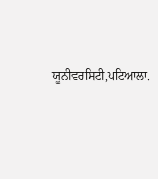ਯੂਨੀਵਰਸਿਟੀ,ਪਟਿਆਲਾ.